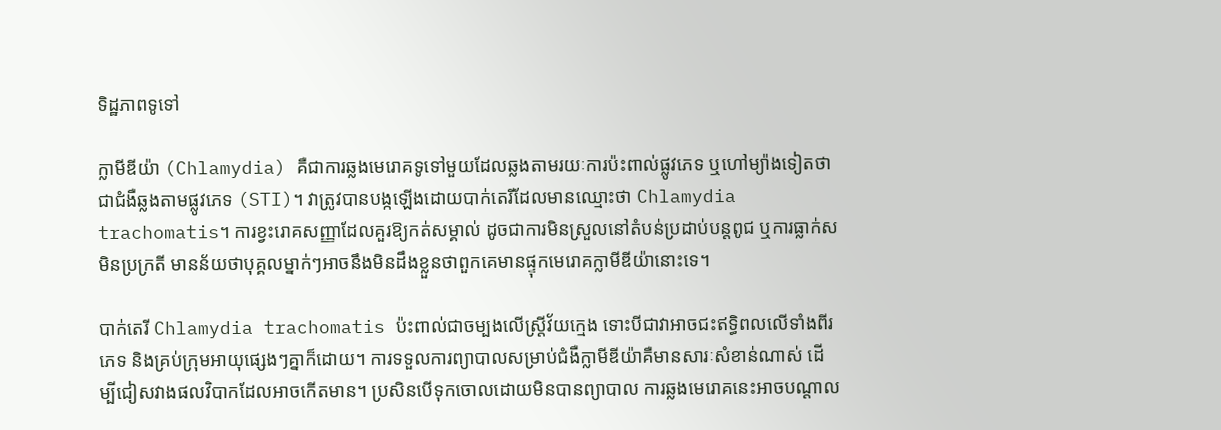ទិដ្ឋភាពទូទៅ

ក្លាមីឌីយ៉ា (Chlamydia) គឺជាការឆ្លងមេរោគទូទៅមួយដែលឆ្លងតាមរយៈការប៉ះពាល់ផ្លូវភេទ ឬហៅម្យ៉ាងទៀតថាជាជំងឺឆ្លងតាមផ្លូវភេទ (STI)។ វាត្រូវបានបង្កឡើងដោយបាក់តេរីដែលមានឈ្មោះថា Chlamydia trachomatis។ ការខ្វះរោគសញ្ញាដែលគួរឱ្យកត់សម្គាល់ ដូចជាការមិនស្រួលនៅតំបន់ប្រដាប់បន្តពូជ ឬការធ្លាក់សមិនប្រក្រតី មានន័យថាបុគ្គលម្នាក់ៗអាចនឹងមិនដឹងខ្លួនថាពួកគេមានផ្ទុកមេរោគក្លាមីឌីយ៉ានោះទេ។

បាក់តេរី Chlamydia trachomatis ប៉ះពាល់ជាចម្បងលើស្ត្រីវ័យក្មេង ទោះបីជាវាអាចជះឥទ្ធិពលលើទាំងពីរភេទ និងគ្រប់ក្រុមអាយុផ្សេងៗគ្នាក៏ដោយ។ ការទទួលការព្យាបាលសម្រាប់ជំងឺក្លាមីឌីយ៉ាគឺមានសារៈសំខាន់ណាស់ ដើម្បីជៀសវាងផលវិបាកដែលអាចកើតមាន។ ប្រសិនបើទុកចោលដោយមិនបានព្យាបាល ការឆ្លងមេរោគនេះអាចបណ្តាល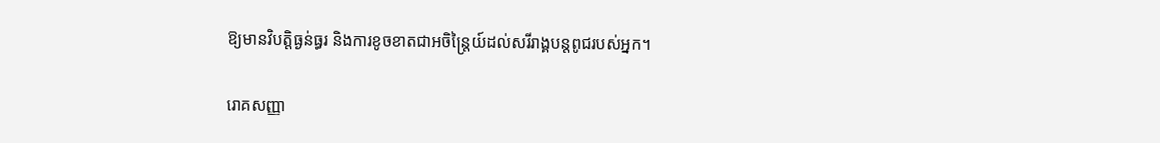ឱ្យមានវិបត្តិធ្ងន់ធ្ធរ និងការខូចខាតជាអចិន្ត្រៃយ៍ដល់សរីរាង្គបន្តពូជរបស់អ្នក។

រោគសញ្ញា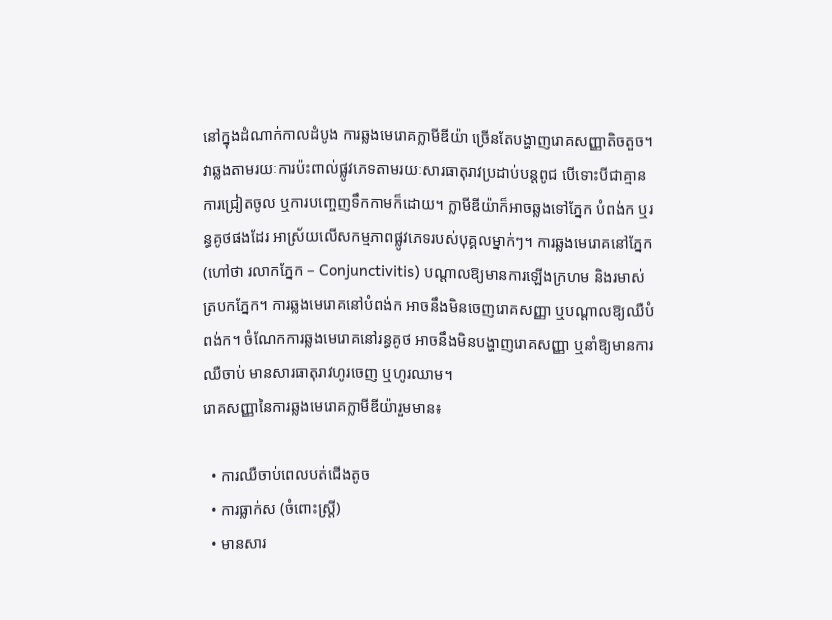នៅក្នុងដំណាក់កាលដំបូង ការឆ្លងមេរោគក្លាមីឌីយ៉ា ច្រើនតែបង្ហាញរោគសញ្ញាតិចតួច។ វាឆ្លងតាមរយៈការប៉ះពាល់ផ្លូវភេទតាមរយៈសារធាតុរាវប្រដាប់បន្តពូជ បើទោះបីជាគ្មានការជ្រៀតចូល ឬការបញ្ចេញទឹកកាមក៏ដោយ។ ក្លាមីឌីយ៉ាក៏អាចឆ្លងទៅភ្នែក បំពង់ក ឬរន្ធគូថផងដែរ អាស្រ័យលើសកម្មភាពផ្លូវភេទរបស់បុគ្គលម្នាក់ៗ។ ការឆ្លងមេរោគនៅភ្នែក (ហៅថា រលាកភ្នែក – Conjunctivitis) បណ្តាលឱ្យមានការឡើងក្រហម និងរមាស់ត្របកភ្នែក។ ការឆ្លងមេរោគនៅបំពង់ក អាចនឹងមិនចេញរោគសញ្ញា ឬបណ្តាលឱ្យឈឺបំពង់ក។ ចំណែកការឆ្លងមេរោគនៅរន្ធគូថ អាចនឹងមិនបង្ហាញរោគសញ្ញា ឬនាំឱ្យមានការឈឺចាប់ មានសារធាតុរាវហូរចេញ ឬហូរឈាម។
រោគសញ្ញានៃការឆ្លងមេរោគក្លាមីឌីយ៉ារួមមាន៖

  • ការឈឺចាប់ពេលបត់ជើងតូច
  • ការធ្លាក់ស (ចំពោះស្ត្រី)
  • មានសារ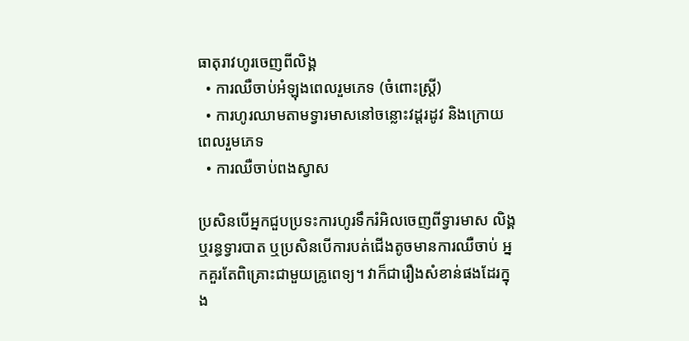ធាតុរាវហូរចេញពីលិង្គ
  • ការឈឺចាប់អំឡុងពេលរួមភេទ (ចំពោះស្ត្រី)
  • ការហូរឈាមតាមទ្វារមាសនៅចន្លោះវដ្តរដូវ និងក្រោយពេលរួមភេទ
  • ការឈឺចាប់ពងស្វាស

ប្រសិនបើអ្នកជួបប្រទះការហូរទឹករំអិលចេញពីទ្វារមាស លិង្គ ឬរន្ធទ្វារបាត ឬប្រសិនបើការបត់ជើងតូចមានការឈឺចាប់ អ្នកគួរតែពិគ្រោះជាមួយគ្រូពេទ្យ។ វាក៏ជារឿងសំខាន់ផងដែរក្នុង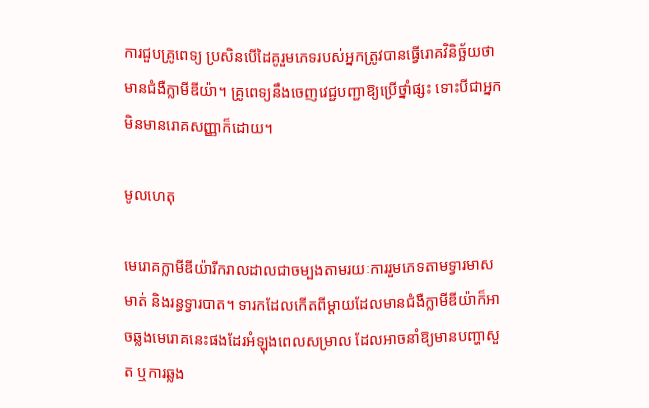ការជួបគ្រូពេទ្យ ប្រសិនបើដៃគូរួមភេទរបស់អ្នកត្រូវបានធ្វើរោគវិនិច្ឆ័យថាមានជំងឺក្លាមីឌីយ៉ា។ គ្រូពេទ្យនឹងចេញវេជ្ជបញ្ជាឱ្យប្រើថ្នាំផ្សះ ទោះបីជាអ្នកមិនមានរោគសញ្ញាក៏ដោយ។

មូលហេតុ

មេរោគក្លាមីឌីយ៉ារីករាលដាលជាចម្បងតាមរយៈការរួមភេទតាមទ្វារមាស មាត់ និងរន្ធទ្វារបាត។ ទារកដែលកើតពីម្តាយដែលមានជំងឺក្លាមីឌីយ៉ាក៏អាចឆ្លងមេរោគនេះផងដែរអំឡុងពេលសម្រាល ដែលអាចនាំឱ្យមានបញ្ហាសួត ឬការឆ្លង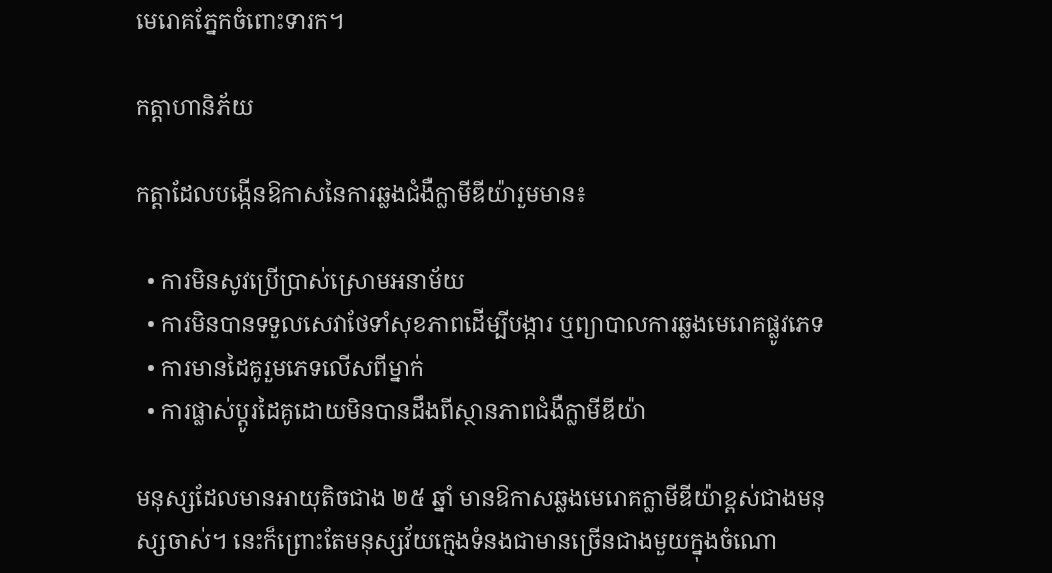មេរោគភ្នែកចំពោះទារក។

កត្តាហានិភ័យ

កត្តាដែលបង្កើនឱកាសនៃការឆ្លងជំងឺក្លាមីឌីយ៉ារួមមាន៖

  • ការមិនសូវប្រើប្រាស់ស្រោមអនាម័យ
  • ការមិនបានទទួលសេវាថែទាំសុខភាពដើម្បីបង្ការ ឬព្យាបាលការឆ្លងមេរោគផ្លូវភេទ
  • ការមានដៃគូរួមភេទលើសពីម្នាក់
  • ការផ្លាស់ប្តូរដៃគូដោយមិនបានដឹងពីស្ថានភាពជំងឺក្លាមីឌីយ៉ា

មនុស្សដែលមានអាយុតិចជាង ២៥ ឆ្នាំ មានឱកាសឆ្លងមេរោគក្លាមីឌីយ៉ាខ្ពស់ជាងមនុស្សចាស់។ នេះក៏ព្រោះតែមនុស្សវ័យក្មេងទំនងជាមានច្រើនជាងមួយក្នុងចំណោ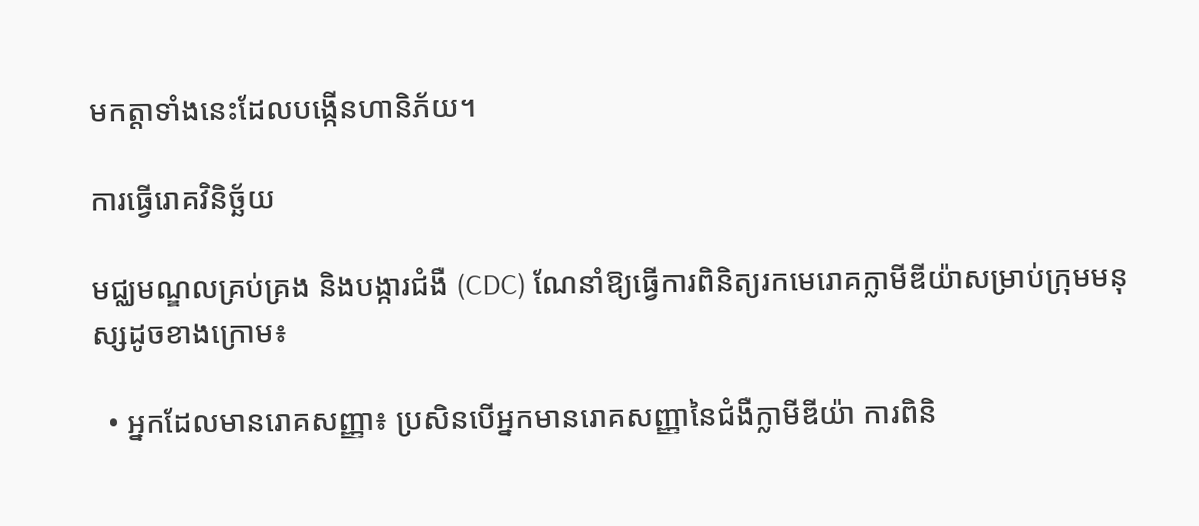មកត្តាទាំងនេះដែលបង្កើនហានិភ័យ។

ការធ្វើរោគវិនិច្ឆ័យ

មជ្ឈមណ្ឌលគ្រប់គ្រង និងបង្ការជំងឺ (CDC) ណែនាំឱ្យធ្វើការពិនិត្យរកមេរោគក្លាមីឌីយ៉ាសម្រាប់ក្រុមមនុស្សដូចខាងក្រោម៖

  • អ្នកដែលមានរោគសញ្ញា៖ ប្រសិនបើអ្នកមានរោគសញ្ញានៃជំងឺក្លាមីឌីយ៉ា ការពិនិ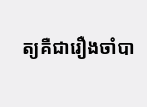ត្យគឺជារឿងចាំបា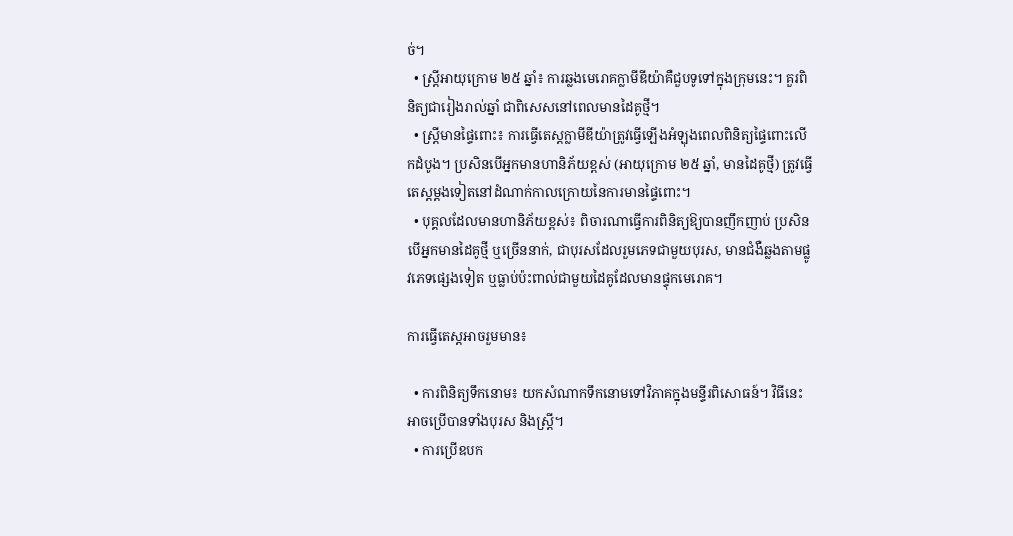ច់។
  • ស្ត្រីអាយុក្រោម ២៥ ឆ្នាំ៖ ការឆ្លងមេរោគក្លាមីឌីយ៉ាគឺជួបទូទៅក្នុងក្រុមនេះ។ គួរពិនិត្យជារៀងរាល់ឆ្នាំ ជាពិសេសនៅពេលមានដៃគូថ្មី។
  • ស្ត្រីមានផ្ទៃពោះ៖ ការធ្វើតេស្តក្លាមីឌីយ៉ាត្រូវធ្វើឡើងអំឡុងពេលពិនិត្យផ្ទៃពោះលើកដំបូង។ ប្រសិនបើអ្នកមានហានិភ័យខ្ពស់ (អាយុក្រោម ២៥ ឆ្នាំ, មានដៃគូថ្មី) ត្រូវធ្វើតេស្តម្តងទៀតនៅដំណាក់កាលក្រោយនៃការមានផ្ទៃពោះ។
  • បុគ្គលដែលមានហានិភ័យខ្ពស់៖ ពិចារណាធ្វើការពិនិត្យឱ្យបានញឹកញាប់ ប្រសិនបើអ្នកមានដៃគូថ្មី ឬច្រើននាក់, ជាបុរសដែលរួមភេទជាមួយបុរស, មានជំងឺឆ្លងតាមផ្លូវភេទផ្សេងទៀត ឬធ្លាប់ប៉ះពាល់ជាមួយដៃគូដែលមានផ្ទុកមេរោគ។

ការធ្វើតេស្តអាចរួមមាន៖

  • ការពិនិត្យទឹកនោម៖ យកសំណាកទឹកនោមទៅវិភាគក្នុងមន្ទីរពិសោធន៍។ វិធីនេះអាចប្រើបានទាំងបុរស និងស្ត្រី។
  • ការប្រើឧបក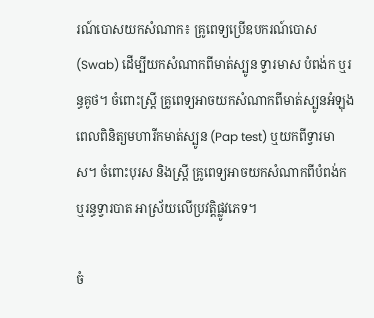រណ៍បោសយកសំណាក៖ គ្រូពេទ្យប្រើឧបករណ៍បោស (Swab) ដើម្បីយកសំណាកពីមាត់ស្បូន ទ្វារមាស បំពង់ក ឬរន្ធគូថ។ ចំពោះស្ត្រី គ្រូពេទ្យអាចយកសំណាកពីមាត់ស្បូនអំឡុងពេលពិនិត្យមហារីកមាត់ស្បូន (Pap test) ឬយកពីទ្វារមាស។ ចំពោះបុរស និងស្ត្រី គ្រូពេទ្យអាចយកសំណាកពីបំពង់ក ឬរន្ធទ្វារបាត អាស្រ័យលើប្រវត្តិផ្លូវភេទ។

ចំ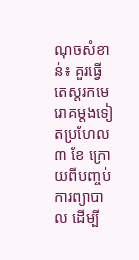ណុចសំខាន់៖ គួរធ្វើតេស្តរកមេរោគម្តងទៀតប្រហែល ៣ ខែ ក្រោយពីបញ្ចប់ការព្យាបាល ដើម្បី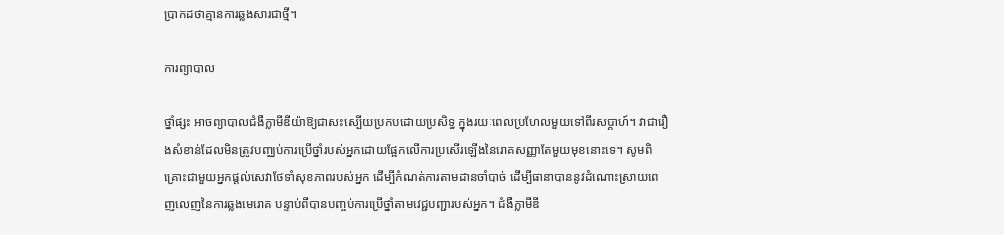ប្រាកដថាគ្មានការឆ្លងសារជាថ្មី។

ការព្យាបាល

ថ្នាំផ្សះ អាចព្យាបាលជំងឺក្លាមីឌីយ៉ាឱ្យជាសះស្បើយប្រកបដោយប្រសិទ្ធ ក្នុងរយៈពេលប្រហែលមួយទៅពីរសប្តាហ៍។ វាជារឿងសំខាន់ដែលមិនត្រូវបញ្ឈប់ការប្រើថ្នាំរបស់អ្នកដោយផ្អែកលើការប្រសើរឡើងនៃរោគសញ្ញាតែមួយមុខនោះទេ។ សូមពិគ្រោះជាមួយអ្នកផ្តល់សេវាថែទាំសុខភាពរបស់អ្នក ដើម្បីកំណត់ការតាមដានចាំបាច់ ដើម្បីធានាបាននូវដំណោះស្រាយពេញលេញនៃការឆ្លងមេរោគ បន្ទាប់ពីបានបញ្ចប់ការប្រើថ្នាំតាមវេជ្ជបញ្ជារបស់អ្នក។ ជំងឺក្លាមីឌី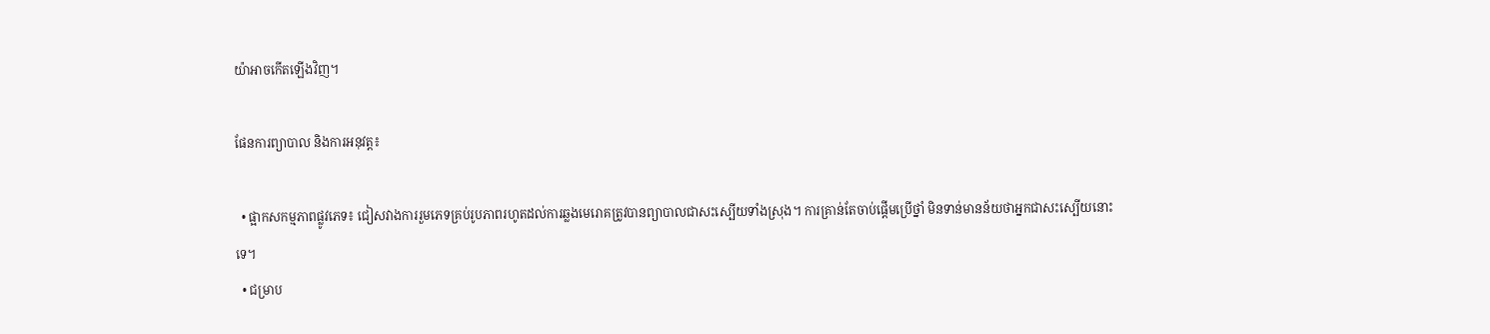យ៉ាអាចកើតឡើងវិញ។

ផែនការព្យាបាល និងការអនុវត្ត៖

  • ផ្អាកសកម្មភាពផ្លូវភេទ៖ ជៀសវាងការរួមភេទគ្រប់រូបភាពរហូតដល់ការឆ្លងមេរោគត្រូវបានព្យាបាលជាសះស្បើយទាំងស្រុង។ ការគ្រាន់តែចាប់ផ្តើមប្រើថ្នាំ មិនទាន់មានន័យថាអ្នកជាសះស្បើយនោះទេ។
  • ជម្រាប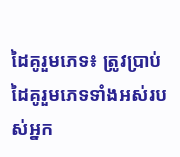ដៃគូរួមភេទ៖ ត្រូវប្រាប់ដៃគូរួមភេទទាំងអស់របស់អ្នក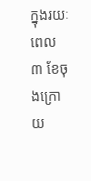ក្នុងរយៈពេល ៣ ខែចុងក្រោយ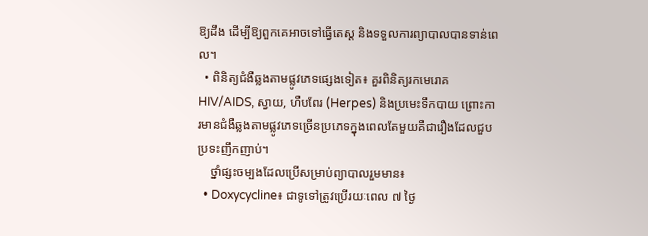ឱ្យដឹង ដើម្បីឱ្យពួកគេអាចទៅធ្វើតេស្ត និងទទួលការព្យាបាលបានទាន់ពេល។
  • ពិនិត្យជំងឺឆ្លងតាមផ្លូវភេទផ្សេងទៀត៖ គួរពិនិត្យរកមេរោគ HIV/AIDS, ស្វាយ, ហឺបពែរ (Herpes) និងប្រមេះទឹកបាយ ព្រោះការមានជំងឺឆ្លងតាមផ្លូវភេទច្រើនប្រភេទក្នុងពេលតែមួយគឺជារឿងដែលជួបប្រទះញឹកញាប់។
    ថ្នាំផ្សះចម្បងដែលប្រើសម្រាប់ព្យាបាលរួមមាន៖
  • Doxycycline៖ ជាទូទៅត្រូវប្រើរយៈពេល ៧ ថ្ងៃ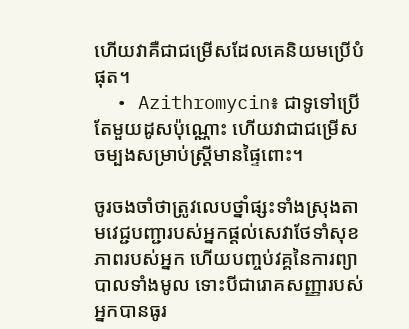ហើយវាគឺជាជម្រើសដែលគេនិយមប្រើបំផុត។
  • Azithromycin៖ ជាទូទៅប្រើតែមួយដូសប៉ុណ្ណោះ ហើយវាជាជម្រើសចម្បងសម្រាប់ស្ត្រីមានផ្ទៃពោះ។

ចូរចងចាំថាត្រូវលេបថ្នាំផ្សះទាំងស្រុងតាមវេជ្ជបញ្ជារបស់អ្នកផ្តល់សេវាថែទាំសុខភាពរបស់អ្នក ហើយបញ្ចប់វគ្គនៃការព្យាបាលទាំងមូល ទោះបីជារោគសញ្ញារបស់អ្នកបានធូរ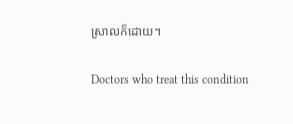ស្រាលក៏ដោយ។

Doctors who treat this condition